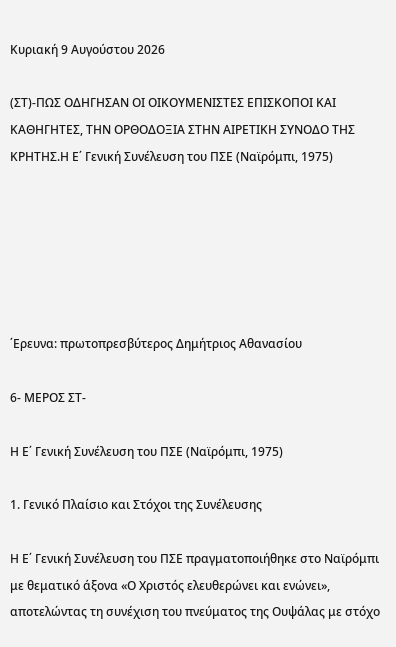Κυριακή 9 Αυγούστου 2026

(ΣΤ)-ΠΩΣ ΟΔΗΓΗΣΑΝ ΟΙ ΟΙΚΟΥΜΕΝΙΣΤΕΣ ΕΠΙΣΚΟΠΟΙ ΚΑΙ ΚΑΘΗΓΗΤΕΣ, ΤΗΝ ΟΡΘΟΔΟΞΙΑ ΣΤΗΝ ΑΙΡΕΤΙΚΗ ΣΥΝΟΔΟ ΤΗΣ ΚΡΗΤΗΣ.Η Ε΄ Γενική Συνέλευση του ΠΣΕ (Ναϊρόμπι, 1975)






΄Ερευνα: πρωτοπρεσβύτερος Δημήτριος Αθανασίου

6- ΜΕΡΟΣ ΣΤ-

Η Ε΄ Γενική Συνέλευση του ΠΣΕ (Ναϊρόμπι, 1975)

1. Γενικό Πλαίσιο και Στόχοι της Συνέλευσης

Η Ε΄ Γενική Συνέλευση του ΠΣΕ πραγματοποιήθηκε στο Ναϊρόμπι με θεματικό άξονα «Ο Χριστός ελευθερώνει και ενώνει», αποτελώντας τη συνέχιση του πνεύματος της Ουψάλας με στόχο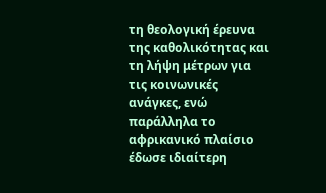τη θεολογική έρευνα της καθολικότητας και τη λήψη μέτρων για τις κοινωνικές ανάγκες, ενώ παράλληλα το αφρικανικό πλαίσιο έδωσε ιδιαίτερη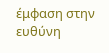έμφαση στην ευθύνη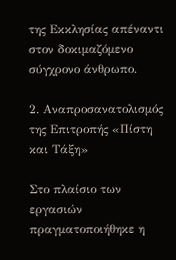της Εκκλησίας απέναντι στον δοκιμαζόμενο σύγχρονο άνθρωπο.

2. Αναπροσανατολισμός της Επιτροπής «Πίστη και Τάξη»

Στο πλαίσιο των εργασιών πραγματοποιήθηκε η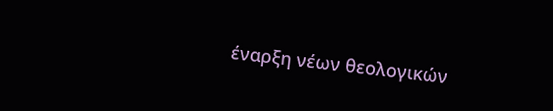έναρξη νέων θεολογικών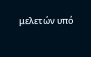μελετών υπό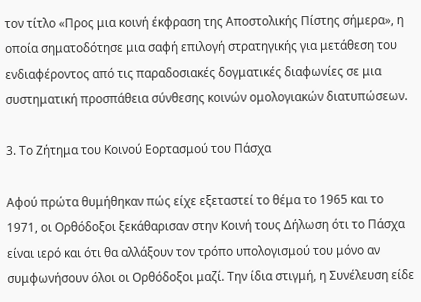τον τίτλο «Προς μια κοινή έκφραση της Αποστολικής Πίστης σήμερα», η οποία σηματοδότησε μια σαφή επιλογή στρατηγικής για μετάθεση του ενδιαφέροντος από τις παραδοσιακές δογματικές διαφωνίες σε μια συστηματική προσπάθεια σύνθεσης κοινών ομολογιακών διατυπώσεων.

3. Το Ζήτημα του Κοινού Εορτασμού του Πάσχα

Αφού πρώτα θυμήθηκαν πώς είχε εξεταστεί το θέμα το 1965 και το 1971, οι Ορθόδοξοι ξεκάθαρισαν στην Κοινή τους Δήλωση ότι το Πάσχα είναι ιερό και ότι θα αλλάξουν τον τρόπο υπολογισμού του μόνο αν συμφωνήσουν όλοι οι Ορθόδοξοι μαζί. Την ίδια στιγμή, η Συνέλευση είδε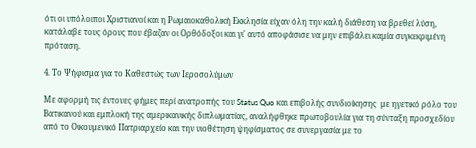ότι οι υπόλοιποι Χριστιανοί και η Ρωμαιοκαθολική Εκκλησία είχαν όλη την καλή διάθεση να βρεθεί λύση, κατάλαβε τους όρους που έβαζαν οι Ορθόδοξοι και γι' αυτό αποφάσισε να μην επιβάλει καμία συγκεκριμένη πρόταση.

4. Το Ψήφισμα για το Καθεστώς των Ιεροσολύμων

Με αφορμή τις έντονες φήμες περί ανατροπής του Status Quo και επιβολής συνδιοίκησης  με ηγετικό ρόλο του Βατικανού και εμπλοκή της αμερικανικής διπλωματίας, αναλήφθηκε πρωτοβουλία για τη σύνταξη προσχεδίου από το Οικουμενικό Πατριαρχείο και την υιοθέτηση ψηφίσματος σε συνεργασία με το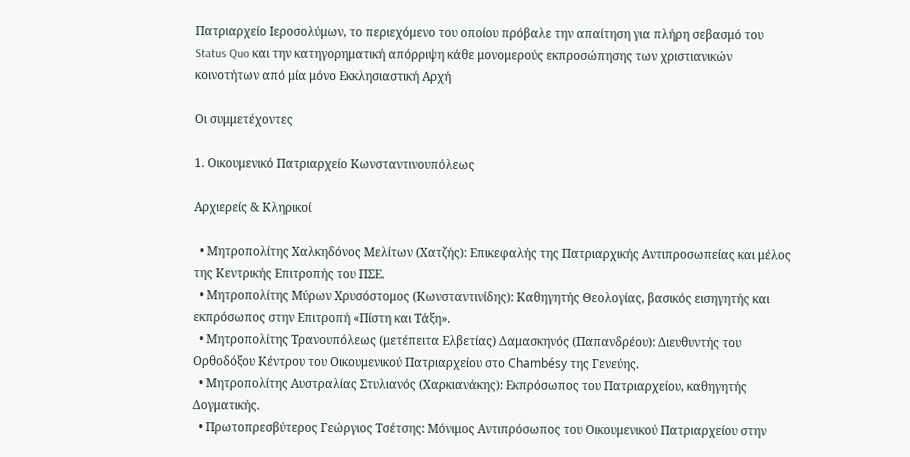Πατριαρχείο Ιεροσολύμων, το περιεχόμενο του οποίου πρόβαλε την απαίτηση για πλήρη σεβασμό του Status Quo και την κατηγορηματική απόρριψη κάθε μονομερούς εκπροσώπησης των χριστιανικών κοινοτήτων από μία μόνο Εκκλησιαστική Αρχή

Οι συμμετέχοντες

1. Οικουμενικό Πατριαρχείο Κωνσταντινουπόλεως

Αρχιερείς & Κληρικοί

  • Μητροπολίτης Χαλκηδόνος Μελίτων (Χατζής): Επικεφαλής της Πατριαρχικής Αντιπροσωπείας και μέλος της Κεντρικής Επιτροπής του ΠΣΕ.
  • Μητροπολίτης Μύρων Χρυσόστομος (Κωνσταντινίδης): Καθηγητής Θεολογίας, βασικός εισηγητής και εκπρόσωπος στην Επιτροπή «Πίστη και Τάξη».
  • Μητροπολίτης Τρανουπόλεως (μετέπειτα Ελβετίας) Δαμασκηνός (Παπανδρέου): Διευθυντής του Ορθοδόξου Κέντρου του Οικουμενικού Πατριαρχείου στο Chambésy της Γενεύης.
  • Μητροπολίτης Αυστραλίας Στυλιανός (Χαρκιανάκης): Εκπρόσωπος του Πατριαρχείου, καθηγητής Δογματικής.
  • Πρωτοπρεσβύτερος Γεώργιος Τσέτσης: Μόνιμος Αντιπρόσωπος του Οικουμενικού Πατριαρχείου στην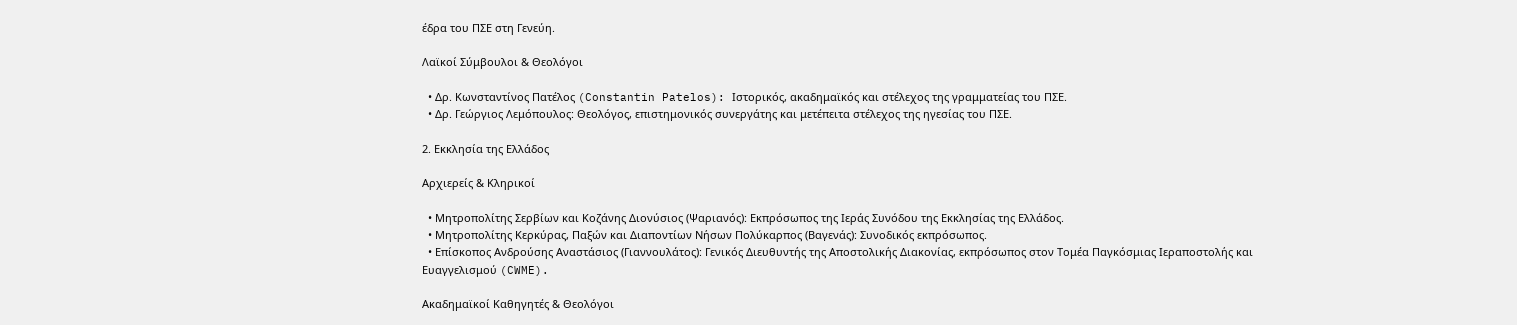έδρα του ΠΣΕ στη Γενεύη.

Λαϊκοί Σύμβουλοι & Θεολόγοι

  • Δρ. Κωνσταντίνος Πατέλος (Constantin Patelos): Ιστορικός, ακαδημαϊκός και στέλεχος της γραμματείας του ΠΣΕ.
  • Δρ. Γεώργιος Λεμόπουλος: Θεολόγος, επιστημονικός συνεργάτης και μετέπειτα στέλεχος της ηγεσίας του ΠΣΕ.

2. Εκκλησία της Ελλάδος

Αρχιερείς & Κληρικοί

  • Μητροπολίτης Σερβίων και Κοζάνης Διονύσιος (Ψαριανός): Εκπρόσωπος της Ιεράς Συνόδου της Εκκλησίας της Ελλάδος.
  • Μητροπολίτης Κερκύρας, Παξών και Διαποντίων Νήσων Πολύκαρπος (Βαγενάς): Συνοδικός εκπρόσωπος.
  • Επίσκοπος Ανδρούσης Αναστάσιος (Γιαννουλάτος): Γενικός Διευθυντής της Αποστολικής Διακονίας, εκπρόσωπος στον Τομέα Παγκόσμιας Ιεραποστολής και Ευαγγελισμού (CWME).

Ακαδημαϊκοί Καθηγητές & Θεολόγοι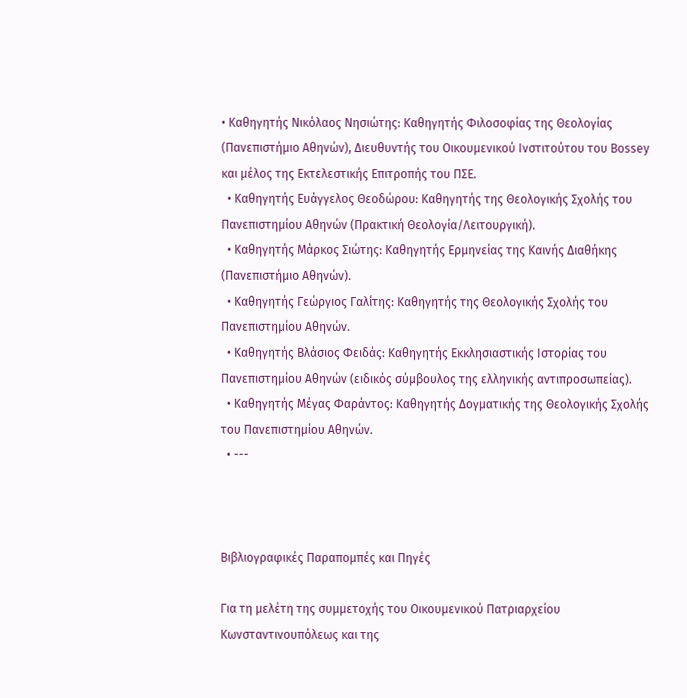• Καθηγητής Νικόλαος Νησιώτης: Καθηγητής Φιλοσοφίας της Θεολογίας (Πανεπιστήμιο Αθηνών), Διευθυντής του Οικουμενικού Ινστιτούτου του Bossey και μέλος της Εκτελεστικής Επιτροπής του ΠΣΕ.
  • Καθηγητής Ευάγγελος Θεοδώρου: Καθηγητής της Θεολογικής Σχολής του Πανεπιστημίου Αθηνών (Πρακτική Θεολογία/Λειτουργική).
  • Καθηγητής Μάρκος Σιώτης: Καθηγητής Ερμηνείας της Καινής Διαθήκης (Πανεπιστήμιο Αθηνών).
  • Καθηγητής Γεώργιος Γαλίτης: Καθηγητής της Θεολογικής Σχολής του Πανεπιστημίου Αθηνών.
  • Καθηγητής Βλάσιος Φειδάς: Καθηγητής Εκκλησιαστικής Ιστορίας του Πανεπιστημίου Αθηνών (ειδικός σύμβουλος της ελληνικής αντιπροσωπείας).
  • Καθηγητής Μέγας Φαράντος: Καθηγητής Δογματικής της Θεολογικής Σχολής του Πανεπιστημίου Αθηνών.
  • ---



Βιβλιογραφικές Παραπομπές και Πηγές

Για τη μελέτη της συμμετοχής του Οικουμενικού Πατριαρχείου Κωνσταντινουπόλεως και της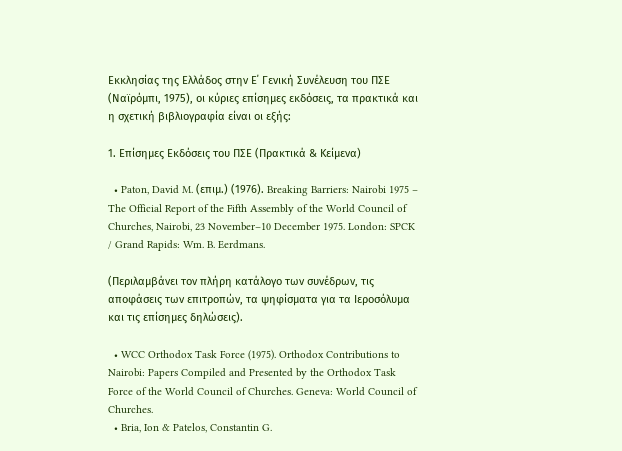Εκκλησίας της Ελλάδος στην Ε΄ Γενική Συνέλευση του ΠΣΕ (Ναϊρόμπι, 1975), οι κύριες επίσημες εκδόσεις, τα πρακτικά και η σχετική βιβλιογραφία είναι οι εξής:

1. Επίσημες Εκδόσεις του ΠΣΕ (Πρακτικά & Κείμενα)

  • Paton, David M. (επιμ.) (1976). Breaking Barriers: Nairobi 1975 – The Official Report of the Fifth Assembly of the World Council of Churches, Nairobi, 23 November–10 December 1975. London: SPCK / Grand Rapids: Wm. B. Eerdmans.

(Περιλαμβάνει τον πλήρη κατάλογο των συνέδρων, τις αποφάσεις των επιτροπών, τα ψηφίσματα για τα Ιεροσόλυμα και τις επίσημες δηλώσεις).

  • WCC Orthodox Task Force (1975). Orthodox Contributions to Nairobi: Papers Compiled and Presented by the Orthodox Task Force of the World Council of Churches. Geneva: World Council of Churches.
  • Bria, Ion & Patelos, Constantin G.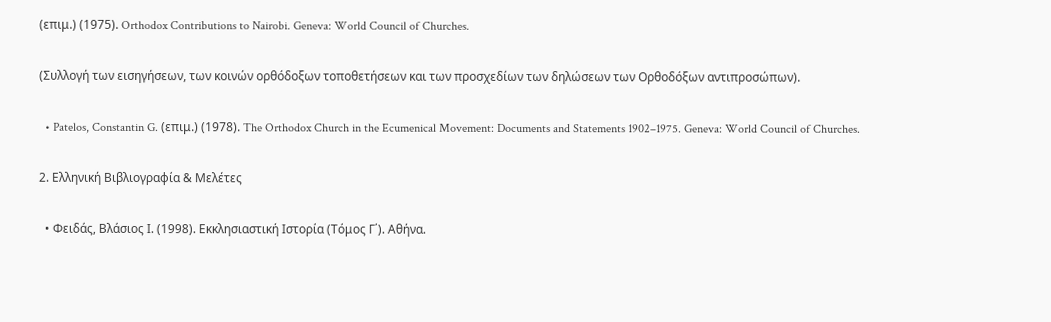(επιμ.) (1975). Orthodox Contributions to Nairobi. Geneva: World Council of Churches.

(Συλλογή των εισηγήσεων, των κοινών ορθόδοξων τοποθετήσεων και των προσχεδίων των δηλώσεων των Ορθοδόξων αντιπροσώπων).

  • Patelos, Constantin G. (επιμ.) (1978). The Orthodox Church in the Ecumenical Movement: Documents and Statements 1902–1975. Geneva: World Council of Churches.

2. Ελληνική Βιβλιογραφία & Μελέτες

  • Φειδάς, Βλάσιος Ι. (1998). Εκκλησιαστική Ιστορία (Τόμος Γ΄). Αθήνα.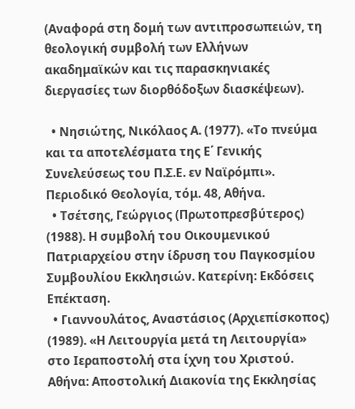(Αναφορά στη δομή των αντιπροσωπειών, τη θεολογική συμβολή των Ελλήνων ακαδημαϊκών και τις παρασκηνιακές διεργασίες των διορθόδοξων διασκέψεων).

  • Νησιώτης, Νικόλαος Α. (1977). «Το πνεύμα και τα αποτελέσματα της Ε΄ Γενικής Συνελεύσεως του Π.Σ.Ε. εν Ναϊρόμπι». Περιοδικό Θεολογία, τόμ. 48, Αθήνα.
  • Τσέτσης, Γεώργιος (Πρωτοπρεσβύτερος) (1988). Η συμβολή του Οικουμενικού Πατριαρχείου στην ίδρυση του Παγκοσμίου Συμβουλίου Εκκλησιών. Κατερίνη: Εκδόσεις Επέκταση.
  • Γιαννουλάτος, Αναστάσιος (Αρχιεπίσκοπος) (1989). «Η Λειτουργία μετά τη Λειτουργία» στο Ιεραποστολή στα ίχνη του Χριστού. Αθήνα: Αποστολική Διακονία της Εκκλησίας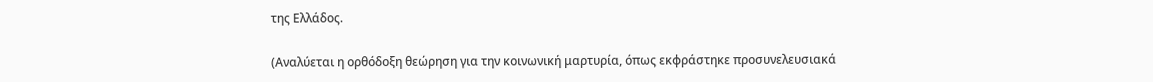της Ελλάδος.

(Αναλύεται η ορθόδοξη θεώρηση για την κοινωνική μαρτυρία, όπως εκφράστηκε προσυνελευσιακά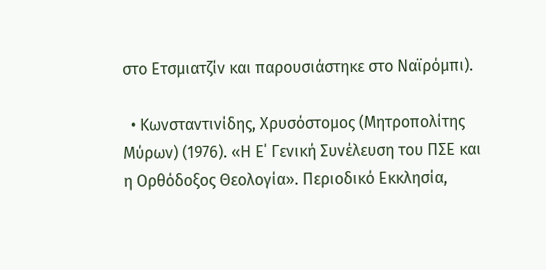στο Ετσμιατζίν και παρουσιάστηκε στο Ναϊρόμπι).

  • Κωνσταντινίδης, Χρυσόστομος (Μητροπολίτης Μύρων) (1976). «Η Ε΄ Γενική Συνέλευση του ΠΣΕ και η Ορθόδοξος Θεολογία». Περιοδικό Εκκλησία,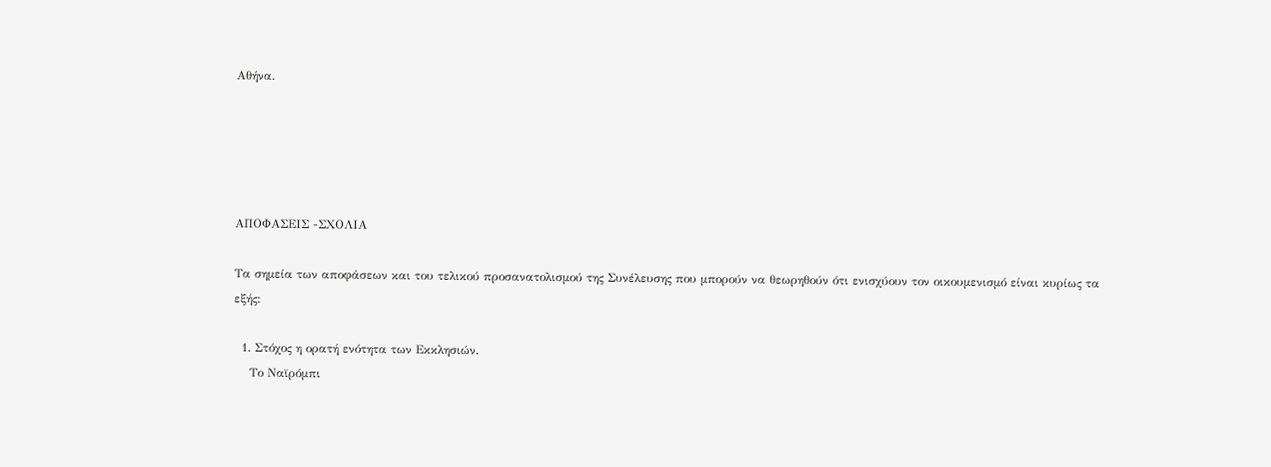Αθήνα.





ΑΠΟΦΑΣΕΙΣ -ΣΧΟΛΙΑ

Τα σημεία των αποφάσεων και του τελικού προσανατολισμού της Συνέλευσης που μπορούν να θεωρηθούν ότι ενισχύουν τον οικουμενισμό είναι κυρίως τα εξής:

  1. Στόχος η ορατή ενότητα των Εκκλησιών.
    Το Ναϊρόμπι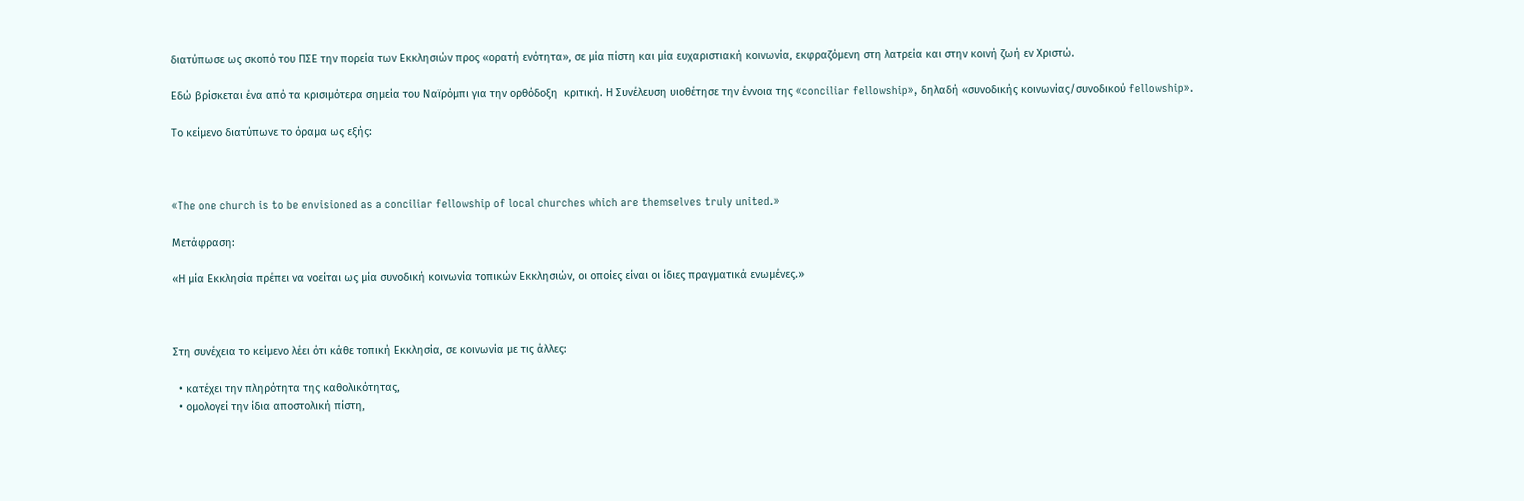διατύπωσε ως σκοπό του ΠΣΕ την πορεία των Εκκλησιών προς «ορατή ενότητα», σε μία πίστη και μία ευχαριστιακή κοινωνία, εκφραζόμενη στη λατρεία και στην κοινή ζωή εν Χριστώ.

Εδώ βρίσκεται ένα από τα κρισιμότερα σημεία του Ναϊρόμπι για την ορθόδοξη  κριτική. Η Συνέλευση υιοθέτησε την έννοια της «conciliar fellowship», δηλαδή «συνοδικής κοινωνίας/συνοδικού fellowship».

Το κείμενο διατύπωνε το όραμα ως εξής:



«The one church is to be envisioned as a conciliar fellowship of local churches which are themselves truly united.»

Μετάφραση:

«Η μία Εκκλησία πρέπει να νοείται ως μία συνοδική κοινωνία τοπικών Εκκλησιών, οι οποίες είναι οι ίδιες πραγματικά ενωμένες.»



Στη συνέχεια το κείμενο λέει ότι κάθε τοπική Εκκλησία, σε κοινωνία με τις άλλες:

  • κατέχει την πληρότητα της καθολικότητας,
  • ομολογεί την ίδια αποστολική πίστη,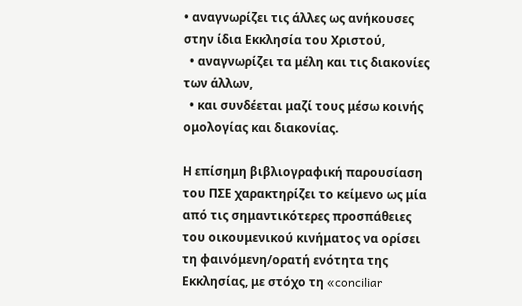• αναγνωρίζει τις άλλες ως ανήκουσες στην ίδια Εκκλησία του Χριστού,
  • αναγνωρίζει τα μέλη και τις διακονίες των άλλων,
  • και συνδέεται μαζί τους μέσω κοινής ομολογίας και διακονίας.

Η επίσημη βιβλιογραφική παρουσίαση του ΠΣΕ χαρακτηρίζει το κείμενο ως μία από τις σημαντικότερες προσπάθειες του οικουμενικού κινήματος να ορίσει τη φαινόμενη/ορατή ενότητα της Εκκλησίας, με στόχο τη «conciliar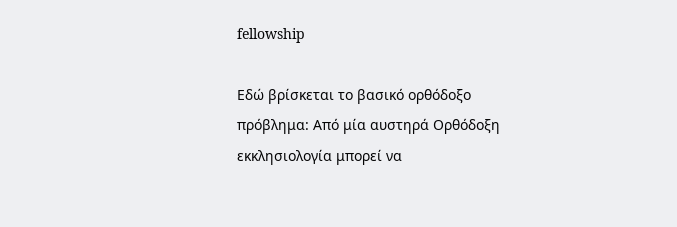fellowship

Εδώ βρίσκεται το βασικό ορθόδοξο πρόβλημα: Από μία αυστηρά Ορθόδοξη εκκλησιολογία μπορεί να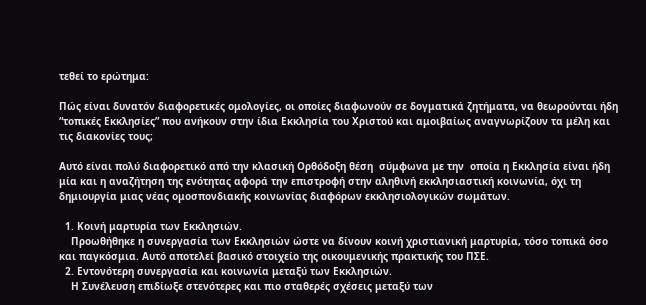τεθεί το ερώτημα:

Πώς είναι δυνατόν διαφορετικές ομολογίες, οι οποίες διαφωνούν σε δογματικά ζητήματα, να θεωρούνται ήδη “τοπικές Εκκλησίες” που ανήκουν στην ίδια Εκκλησία του Χριστού και αμοιβαίως αναγνωρίζουν τα μέλη και τις διακονίες τους;

Αυτό είναι πολύ διαφορετικό από την κλασική Ορθόδοξη θέση  σύμφωνα με την  οποία η Εκκλησία είναι ήδη μία και η αναζήτηση της ενότητας αφορά την επιστροφή στην αληθινή εκκλησιαστική κοινωνία, όχι τη δημιουργία μιας νέας ομοσπονδιακής κοινωνίας διαφόρων εκκλησιολογικών σωμάτων.

  1. Κοινή μαρτυρία των Εκκλησιών.
    Προωθήθηκε η συνεργασία των Εκκλησιών ώστε να δίνουν κοινή χριστιανική μαρτυρία, τόσο τοπικά όσο και παγκόσμια. Αυτό αποτελεί βασικό στοιχείο της οικουμενικής πρακτικής του ΠΣΕ.
  2. Εντονότερη συνεργασία και κοινωνία μεταξύ των Εκκλησιών.
    Η Συνέλευση επιδίωξε στενότερες και πιο σταθερές σχέσεις μεταξύ των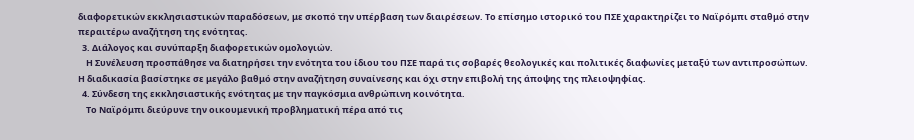διαφορετικών εκκλησιαστικών παραδόσεων, με σκοπό την υπέρβαση των διαιρέσεων. Το επίσημο ιστορικό του ΠΣΕ χαρακτηρίζει το Ναϊρόμπι σταθμό στην περαιτέρω αναζήτηση της ενότητας.
  3. Διάλογος και συνύπαρξη διαφορετικών ομολογιών.
    Η Συνέλευση προσπάθησε να διατηρήσει την ενότητα του ίδιου του ΠΣΕ παρά τις σοβαρές θεολογικές και πολιτικές διαφωνίες μεταξύ των αντιπροσώπων. Η διαδικασία βασίστηκε σε μεγάλο βαθμό στην αναζήτηση συναίνεσης και όχι στην επιβολή της άποψης της πλειοψηφίας.
  4. Σύνδεση της εκκλησιαστικής ενότητας με την παγκόσμια ανθρώπινη κοινότητα.
    Το Ναϊρόμπι διεύρυνε την οικουμενική προβληματική πέρα από τις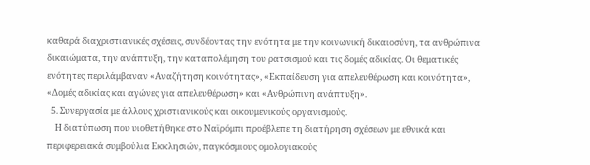καθαρά διαχριστιανικές σχέσεις, συνδέοντας την ενότητα με την κοινωνική δικαιοσύνη, τα ανθρώπινα δικαιώματα, την ανάπτυξη, την καταπολέμηση του ρατσισμού και τις δομές αδικίας. Οι θεματικές ενότητες περιλάμβαναν «Αναζήτηση κοινότητας», «Εκπαίδευση για απελευθέρωση και κοινότητα», «Δομές αδικίας και αγώνες για απελευθέρωση» και «Ανθρώπινη ανάπτυξη».
  5. Συνεργασία με άλλους χριστιανικούς και οικουμενικούς οργανισμούς.
    Η διατύπωση που υιοθετήθηκε στο Ναϊρόμπι προέβλεπε τη διατήρηση σχέσεων με εθνικά και περιφερειακά συμβούλια Εκκλησιών, παγκόσμιους ομολογιακούς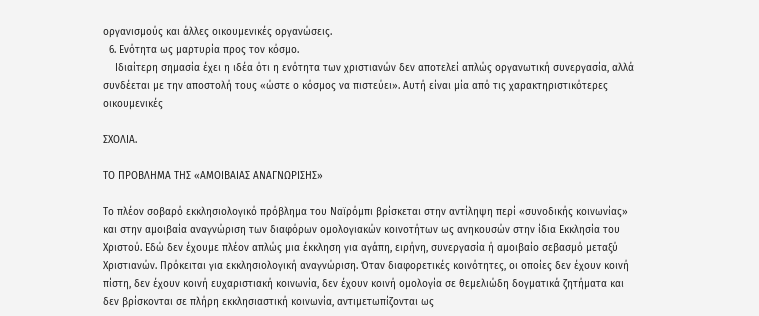οργανισμούς και άλλες οικουμενικές οργανώσεις.
  6. Ενότητα ως μαρτυρία προς τον κόσμο.
    Ιδιαίτερη σημασία έχει η ιδέα ότι η ενότητα των χριστιανών δεν αποτελεί απλώς οργανωτική συνεργασία, αλλά συνδέεται με την αποστολή τους «ώστε ο κόσμος να πιστεύει». Αυτή είναι μία από τις χαρακτηριστικότερες οικουμενικές

ΣΧΟΛΙΑ.

ΤΟ ΠΡΟΒΛΗΜΑ ΤΗΣ «ΑΜΟΙΒΑΙΑΣ ΑΝΑΓΝΩΡΙΣΗΣ»

Το πλέον σοβαρό εκκλησιολογικό πρόβλημα του Ναϊρόμπι βρίσκεται στην αντίληψη περί «συνοδικής κοινωνίας» και στην αμοιβαία αναγνώριση των διαφόρων ομολογιακών κοινοτήτων ως ανηκουσών στην ίδια Εκκλησία του Χριστού. Εδώ δεν έχουμε πλέον απλώς μια έκκληση για αγάπη, ειρήνη, συνεργασία ή αμοιβαίο σεβασμό μεταξύ Χριστιανών. Πρόκειται για εκκλησιολογική αναγνώριση. Όταν διαφορετικές κοινότητες, οι οποίες δεν έχουν κοινή πίστη, δεν έχουν κοινή ευχαριστιακή κοινωνία, δεν έχουν κοινή ομολογία σε θεμελιώδη δογματικά ζητήματα και δεν βρίσκονται σε πλήρη εκκλησιαστική κοινωνία, αντιμετωπίζονται ως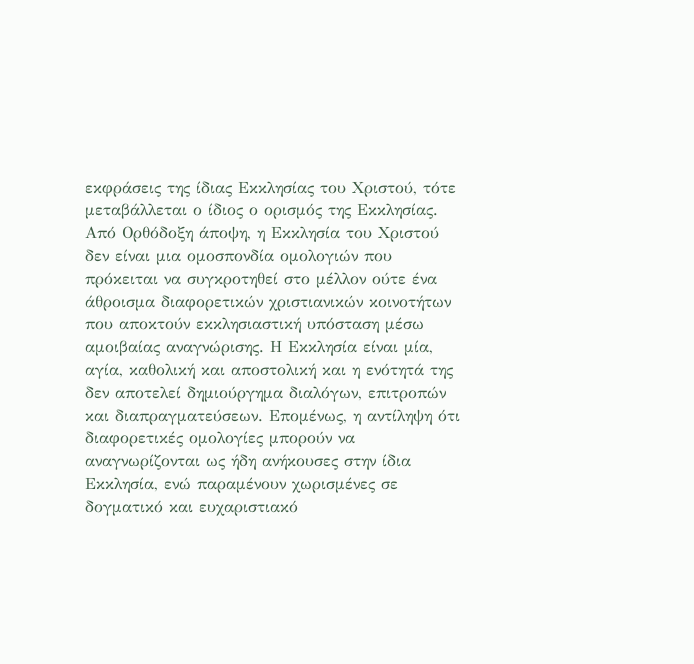εκφράσεις της ίδιας Εκκλησίας του Χριστού, τότε μεταβάλλεται ο ίδιος ο ορισμός της Εκκλησίας. Από Ορθόδοξη άποψη, η Εκκλησία του Χριστού δεν είναι μια ομοσπονδία ομολογιών που πρόκειται να συγκροτηθεί στο μέλλον ούτε ένα άθροισμα διαφορετικών χριστιανικών κοινοτήτων που αποκτούν εκκλησιαστική υπόσταση μέσω αμοιβαίας αναγνώρισης. Η Εκκλησία είναι μία, αγία, καθολική και αποστολική και η ενότητά της δεν αποτελεί δημιούργημα διαλόγων, επιτροπών και διαπραγματεύσεων. Επομένως, η αντίληψη ότι διαφορετικές ομολογίες μπορούν να αναγνωρίζονται ως ήδη ανήκουσες στην ίδια Εκκλησία, ενώ παραμένουν χωρισμένες σε δογματικό και ευχαριστιακό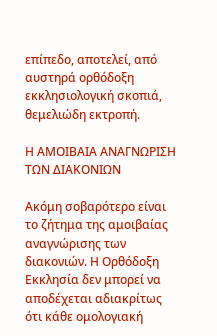επίπεδο, αποτελεί, από αυστηρά ορθόδοξη εκκλησιολογική σκοπιά, θεμελιώδη εκτροπή.

Η ΑΜΟΙΒΑΙΑ ΑΝΑΓΝΩΡΙΣΗ ΤΩΝ ΔΙΑΚΟΝΙΩΝ

Ακόμη σοβαρότερο είναι το ζήτημα της αμοιβαίας αναγνώρισης των διακονιών. Η Ορθόδοξη Εκκλησία δεν μπορεί να αποδέχεται αδιακρίτως ότι κάθε ομολογιακή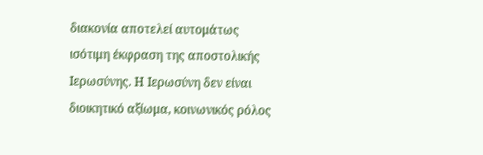διακονία αποτελεί αυτομάτως ισότιμη έκφραση της αποστολικής Ιερωσύνης. Η Ιερωσύνη δεν είναι διοικητικό αξίωμα, κοινωνικός ρόλος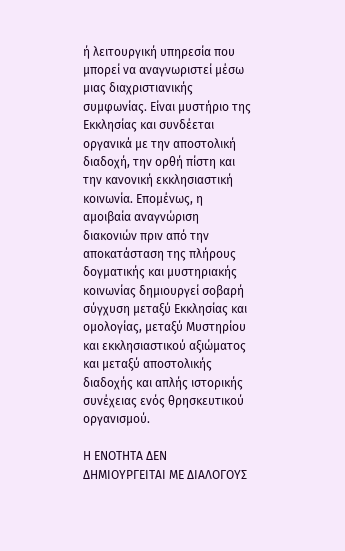ή λειτουργική υπηρεσία που μπορεί να αναγνωριστεί μέσω μιας διαχριστιανικής συμφωνίας. Είναι μυστήριο της Εκκλησίας και συνδέεται οργανικά με την αποστολική διαδοχή, την ορθή πίστη και την κανονική εκκλησιαστική κοινωνία. Επομένως, η αμοιβαία αναγνώριση διακονιών πριν από την αποκατάσταση της πλήρους δογματικής και μυστηριακής κοινωνίας δημιουργεί σοβαρή σύγχυση μεταξύ Εκκλησίας και ομολογίας, μεταξύ Μυστηρίου και εκκλησιαστικού αξιώματος και μεταξύ αποστολικής διαδοχής και απλής ιστορικής συνέχειας ενός θρησκευτικού οργανισμού.

Η ΕΝΟΤΗΤΑ ΔΕΝ ΔΗΜΙΟΥΡΓΕΙΤΑΙ ΜΕ ΔΙΑΛΟΓΟΥΣ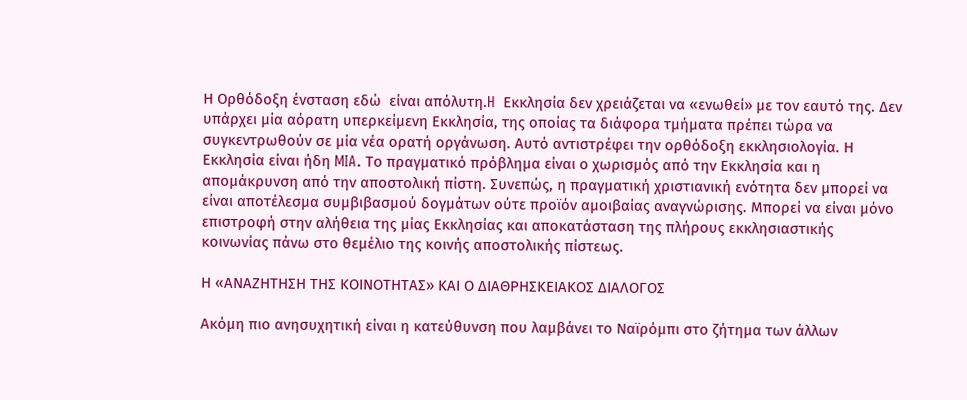Η Ορθόδοξη ένσταση εδώ  είναι απόλυτη.H  Εκκλησία δεν χρειάζεται να «ενωθεί» με τον εαυτό της. Δεν υπάρχει μία αόρατη υπερκείμενη Εκκλησία, της οποίας τα διάφορα τμήματα πρέπει τώρα να συγκεντρωθούν σε μία νέα ορατή οργάνωση. Αυτό αντιστρέφει την ορθόδοξη εκκλησιολογία. Η Εκκλησία είναι ήδη MIA. Το πραγματικό πρόβλημα είναι ο χωρισμός από την Εκκλησία και η απομάκρυνση από την αποστολική πίστη. Συνεπώς, η πραγματική χριστιανική ενότητα δεν μπορεί να είναι αποτέλεσμα συμβιβασμού δογμάτων ούτε προϊόν αμοιβαίας αναγνώρισης. Μπορεί να είναι μόνο επιστροφή στην αλήθεια της μίας Εκκλησίας και αποκατάσταση της πλήρους εκκλησιαστικής κοινωνίας πάνω στο θεμέλιο της κοινής αποστολικής πίστεως.

Η «ΑΝΑΖΗΤΗΣΗ ΤΗΣ ΚΟΙΝΟΤΗΤΑΣ» ΚΑΙ Ο ΔΙΑΘΡΗΣΚΕΙΑΚΟΣ ΔΙΑΛΟΓΟΣ

Ακόμη πιο ανησυχητική είναι η κατεύθυνση που λαμβάνει το Ναϊρόμπι στο ζήτημα των άλλων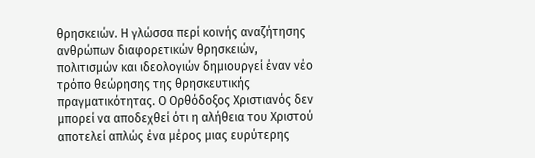θρησκειών. Η γλώσσα περί κοινής αναζήτησης ανθρώπων διαφορετικών θρησκειών, πολιτισμών και ιδεολογιών δημιουργεί έναν νέο τρόπο θεώρησης της θρησκευτικής πραγματικότητας. Ο Ορθόδοξος Χριστιανός δεν μπορεί να αποδεχθεί ότι η αλήθεια του Χριστού αποτελεί απλώς ένα μέρος μιας ευρύτερης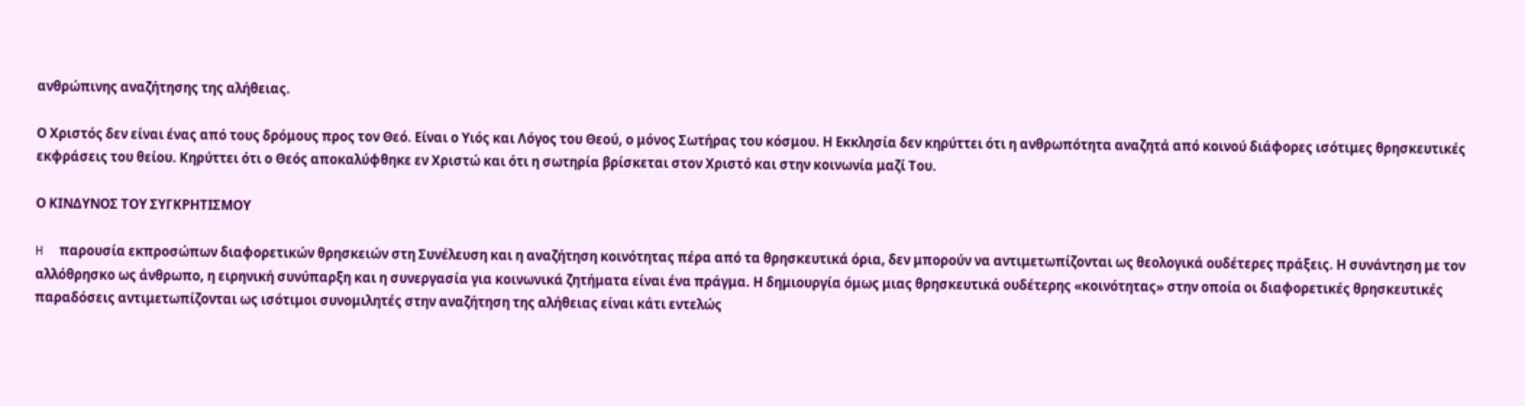ανθρώπινης αναζήτησης της αλήθειας.

Ο Χριστός δεν είναι ένας από τους δρόμους προς τον Θεό. Είναι ο Υιός και Λόγος του Θεού, ο μόνος Σωτήρας του κόσμου. Η Εκκλησία δεν κηρύττει ότι η ανθρωπότητα αναζητά από κοινού διάφορες ισότιμες θρησκευτικές εκφράσεις του θείου. Κηρύττει ότι ο Θεός αποκαλύφθηκε εν Χριστώ και ότι η σωτηρία βρίσκεται στον Χριστό και στην κοινωνία μαζί Του.

Ο ΚΙΝΔΥΝΟΣ ΤΟΥ ΣΥΓΚΡΗΤΙΣΜΟΥ

H  παρουσία εκπροσώπων διαφορετικών θρησκειών στη Συνέλευση και η αναζήτηση κοινότητας πέρα από τα θρησκευτικά όρια, δεν μπορούν να αντιμετωπίζονται ως θεολογικά ουδέτερες πράξεις. Η συνάντηση με τον αλλόθρησκο ως άνθρωπο, η ειρηνική συνύπαρξη και η συνεργασία για κοινωνικά ζητήματα είναι ένα πράγμα. Η δημιουργία όμως μιας θρησκευτικά ουδέτερης «κοινότητας» στην οποία οι διαφορετικές θρησκευτικές παραδόσεις αντιμετωπίζονται ως ισότιμοι συνομιλητές στην αναζήτηση της αλήθειας είναι κάτι εντελώς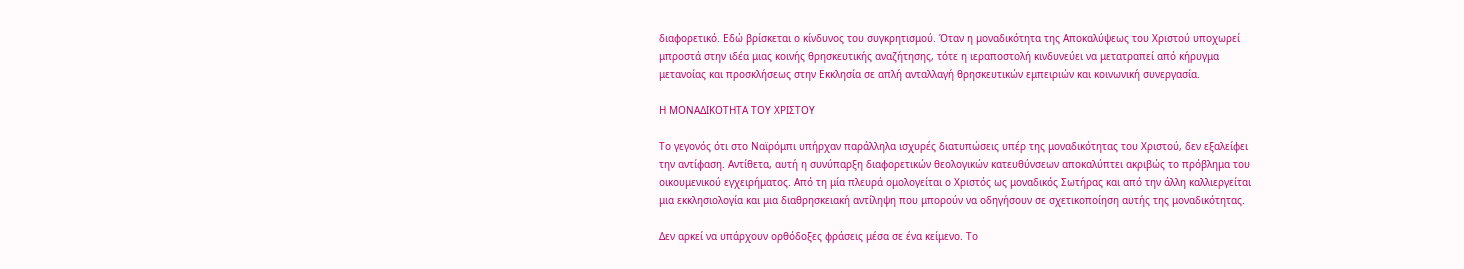διαφορετικό. Εδώ βρίσκεται ο κίνδυνος του συγκρητισμού. Όταν η μοναδικότητα της Αποκαλύψεως του Χριστού υποχωρεί μπροστά στην ιδέα μιας κοινής θρησκευτικής αναζήτησης, τότε η ιεραποστολή κινδυνεύει να μετατραπεί από κήρυγμα μετανοίας και προσκλήσεως στην Εκκλησία σε απλή ανταλλαγή θρησκευτικών εμπειριών και κοινωνική συνεργασία.

Η ΜΟΝΑΔΙΚΟΤΗΤΑ ΤΟΥ ΧΡΙΣΤΟΥ

Το γεγονός ότι στο Ναϊρόμπι υπήρχαν παράλληλα ισχυρές διατυπώσεις υπέρ της μοναδικότητας του Χριστού, δεν εξαλείφει την αντίφαση. Αντίθετα, αυτή η συνύπαρξη διαφορετικών θεολογικών κατευθύνσεων αποκαλύπτει ακριβώς το πρόβλημα του οικουμενικού εγχειρήματος. Από τη μία πλευρά ομολογείται ο Χριστός ως μοναδικός Σωτήρας και από την άλλη καλλιεργείται μια εκκλησιολογία και μια διαθρησκειακή αντίληψη που μπορούν να οδηγήσουν σε σχετικοποίηση αυτής της μοναδικότητας.

Δεν αρκεί να υπάρχουν ορθόδοξες φράσεις μέσα σε ένα κείμενο. Το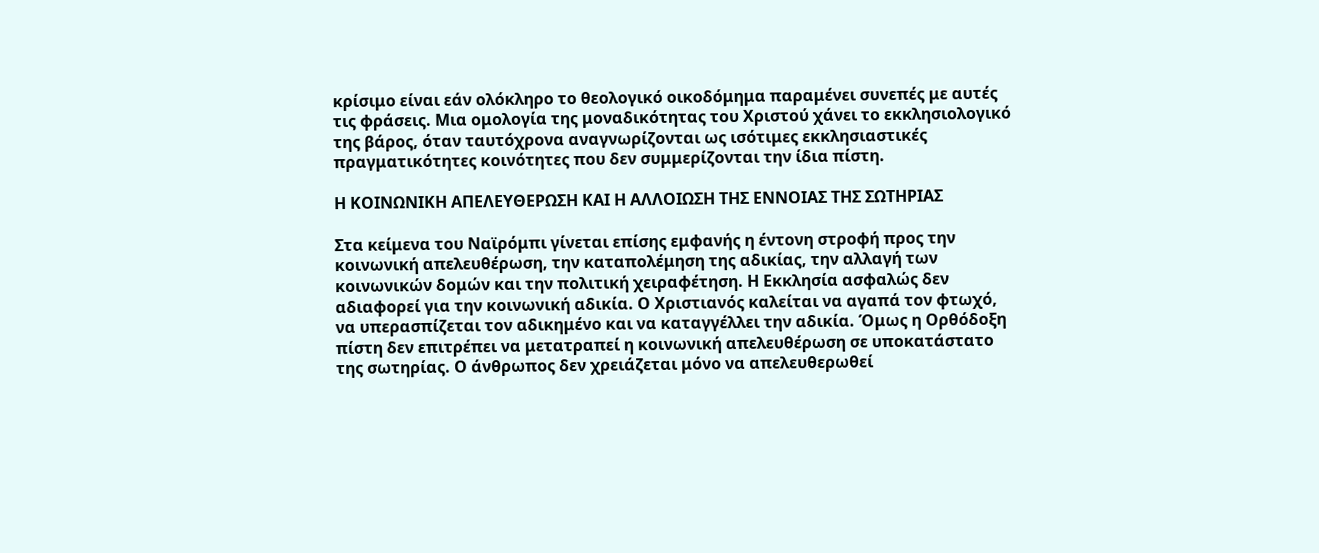κρίσιμο είναι εάν ολόκληρο το θεολογικό οικοδόμημα παραμένει συνεπές με αυτές τις φράσεις. Μια ομολογία της μοναδικότητας του Χριστού χάνει το εκκλησιολογικό της βάρος, όταν ταυτόχρονα αναγνωρίζονται ως ισότιμες εκκλησιαστικές πραγματικότητες κοινότητες που δεν συμμερίζονται την ίδια πίστη.

Η ΚΟΙΝΩΝΙΚΗ ΑΠΕΛΕΥΘΕΡΩΣΗ ΚΑΙ Η ΑΛΛΟΙΩΣΗ ΤΗΣ ΕΝΝΟΙΑΣ ΤΗΣ ΣΩΤΗΡΙΑΣ

Στα κείμενα του Ναϊρόμπι γίνεται επίσης εμφανής η έντονη στροφή προς την κοινωνική απελευθέρωση, την καταπολέμηση της αδικίας, την αλλαγή των κοινωνικών δομών και την πολιτική χειραφέτηση. Η Εκκλησία ασφαλώς δεν αδιαφορεί για την κοινωνική αδικία. Ο Χριστιανός καλείται να αγαπά τον φτωχό, να υπερασπίζεται τον αδικημένο και να καταγγέλλει την αδικία. Όμως η Ορθόδοξη πίστη δεν επιτρέπει να μετατραπεί η κοινωνική απελευθέρωση σε υποκατάστατο της σωτηρίας. Ο άνθρωπος δεν χρειάζεται μόνο να απελευθερωθεί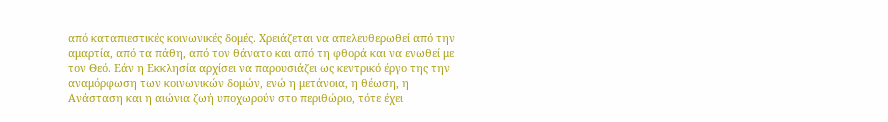από καταπιεστικές κοινωνικές δομές. Χρειάζεται να απελευθερωθεί από την αμαρτία, από τα πάθη, από τον θάνατο και από τη φθορά και να ενωθεί με τον Θεό. Εάν η Εκκλησία αρχίσει να παρουσιάζει ως κεντρικό έργο της την αναμόρφωση των κοινωνικών δομών, ενώ η μετάνοια, η θέωση, η Ανάσταση και η αιώνια ζωή υποχωρούν στο περιθώριο, τότε έχει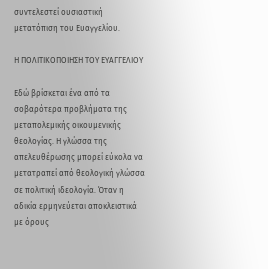συντελεστεί ουσιαστική μετατόπιση του Ευαγγελίου.

Η ΠΟΛΙΤΙΚΟΠΟΙΗΣΗ ΤΟΥ ΕΥΑΓΓΕΛΙΟΥ

Εδώ βρίσκεται ένα από τα σοβαρότερα προβλήματα της μεταπολεμικής οικουμενικής θεολογίας. Η γλώσσα της απελευθέρωσης μπορεί εύκολα να μετατραπεί από θεολογική γλώσσα σε πολιτική ιδεολογία. Όταν η αδικία ερμηνεύεται αποκλειστικά με όρους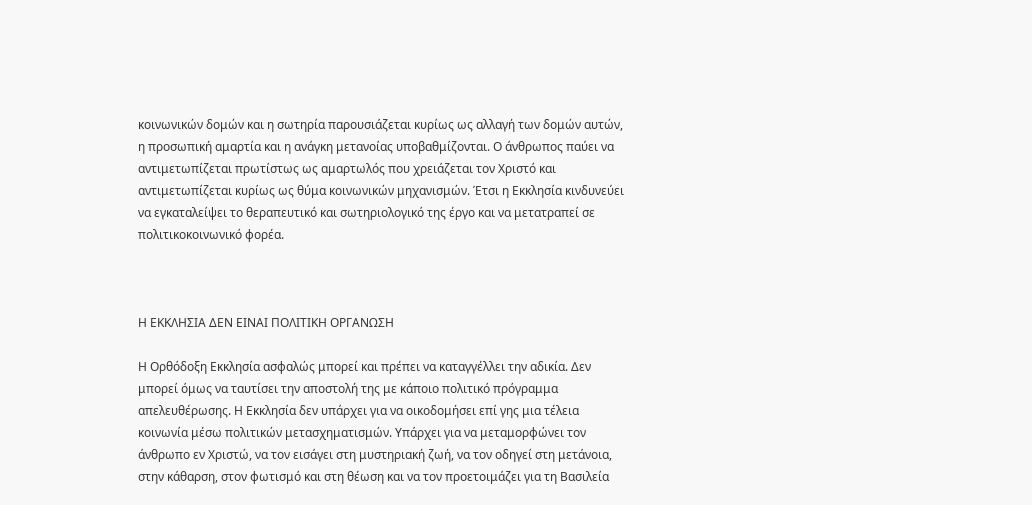κοινωνικών δομών και η σωτηρία παρουσιάζεται κυρίως ως αλλαγή των δομών αυτών, η προσωπική αμαρτία και η ανάγκη μετανοίας υποβαθμίζονται. Ο άνθρωπος παύει να αντιμετωπίζεται πρωτίστως ως αμαρτωλός που χρειάζεται τον Χριστό και αντιμετωπίζεται κυρίως ως θύμα κοινωνικών μηχανισμών. Έτσι η Εκκλησία κινδυνεύει να εγκαταλείψει το θεραπευτικό και σωτηριολογικό της έργο και να μετατραπεί σε πολιτικοκοινωνικό φορέα.



Η ΕΚΚΛΗΣΙΑ ΔΕΝ ΕΙΝΑΙ ΠΟΛΙΤΙΚΗ ΟΡΓΑΝΩΣΗ

Η Ορθόδοξη Εκκλησία ασφαλώς μπορεί και πρέπει να καταγγέλλει την αδικία. Δεν μπορεί όμως να ταυτίσει την αποστολή της με κάποιο πολιτικό πρόγραμμα απελευθέρωσης. Η Εκκλησία δεν υπάρχει για να οικοδομήσει επί γης μια τέλεια κοινωνία μέσω πολιτικών μετασχηματισμών. Υπάρχει για να μεταμορφώνει τον άνθρωπο εν Χριστώ, να τον εισάγει στη μυστηριακή ζωή, να τον οδηγεί στη μετάνοια, στην κάθαρση, στον φωτισμό και στη θέωση και να τον προετοιμάζει για τη Βασιλεία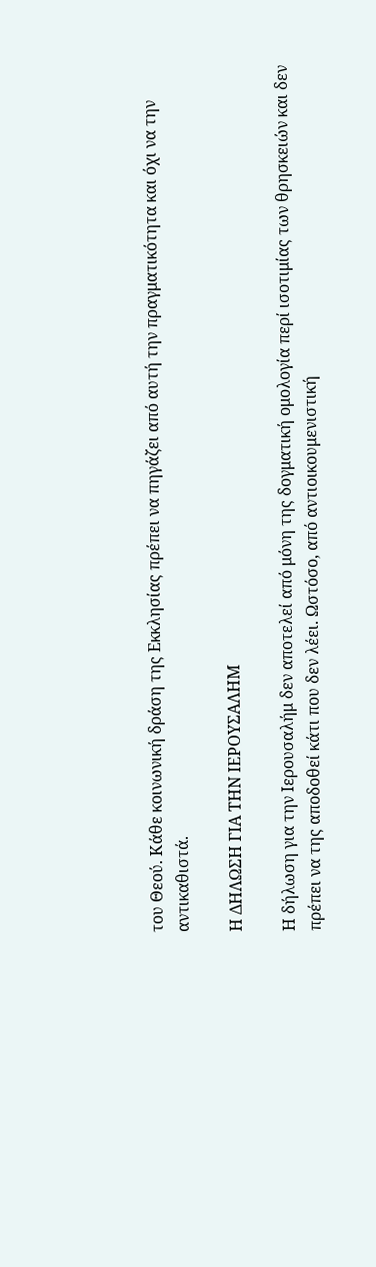του Θεού. Κάθε κοινωνική δράση της Εκκλησίας πρέπει να πηγάζει από αυτή την πραγματικότητα και όχι να την αντικαθιστά.

Η ΔΗΛΩΣΗ ΓΙΑ ΤΗΝ ΙΕΡΟΥΣΑΛΗΜ

Η δήλωση για την Ιερουσαλήμ δεν αποτελεί από μόνη της δογματική ομολογία περί ισοτιμίας των θρησκειών και δεν πρέπει να της αποδοθεί κάτι που δεν λέει. Ωστόσο, από αντιοικουμενιστική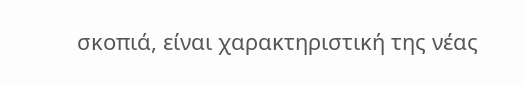σκοπιά, είναι χαρακτηριστική της νέας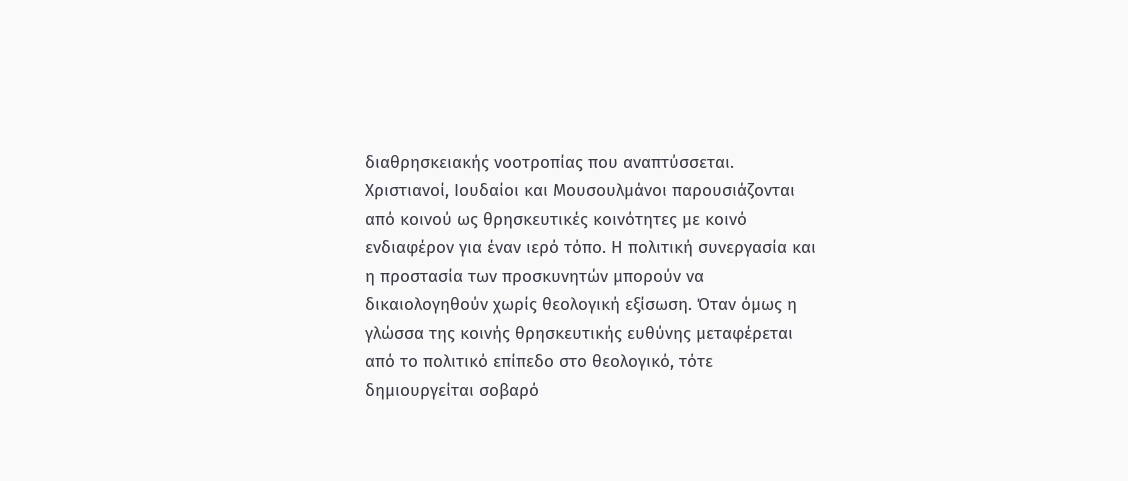διαθρησκειακής νοοτροπίας που αναπτύσσεται. Χριστιανοί, Ιουδαίοι και Μουσουλμάνοι παρουσιάζονται από κοινού ως θρησκευτικές κοινότητες με κοινό ενδιαφέρον για έναν ιερό τόπο. Η πολιτική συνεργασία και η προστασία των προσκυνητών μπορούν να δικαιολογηθούν χωρίς θεολογική εξίσωση. Όταν όμως η γλώσσα της κοινής θρησκευτικής ευθύνης μεταφέρεται από το πολιτικό επίπεδο στο θεολογικό, τότε δημιουργείται σοβαρό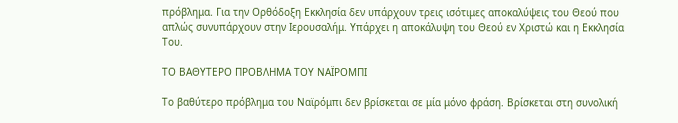πρόβλημα. Για την Ορθόδοξη Εκκλησία δεν υπάρχουν τρεις ισότιμες αποκαλύψεις του Θεού που απλώς συνυπάρχουν στην Ιερουσαλήμ. Υπάρχει η αποκάλυψη του Θεού εν Χριστώ και η Εκκλησία Του.

ΤΟ ΒΑΘΥΤΕΡΟ ΠΡΟΒΛΗΜΑ ΤΟΥ ΝΑΪΡΟΜΠΙ

Το βαθύτερο πρόβλημα του Ναϊρόμπι δεν βρίσκεται σε μία μόνο φράση. Βρίσκεται στη συνολική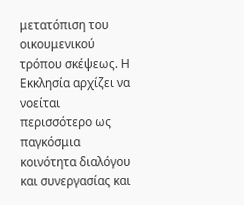μετατόπιση του οικουμενικού τρόπου σκέψεως. Η Εκκλησία αρχίζει να νοείται περισσότερο ως παγκόσμια κοινότητα διαλόγου και συνεργασίας και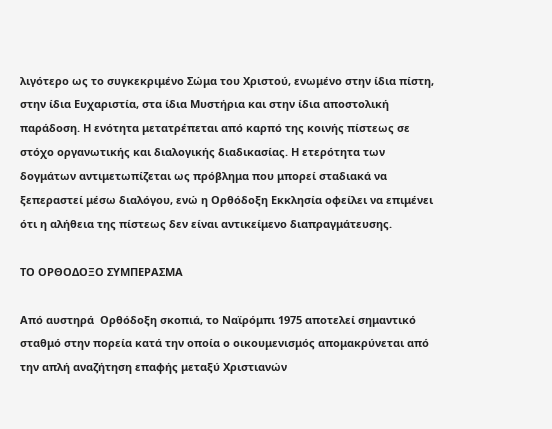λιγότερο ως το συγκεκριμένο Σώμα του Χριστού, ενωμένο στην ίδια πίστη, στην ίδια Ευχαριστία, στα ίδια Μυστήρια και στην ίδια αποστολική παράδοση. Η ενότητα μετατρέπεται από καρπό της κοινής πίστεως σε στόχο οργανωτικής και διαλογικής διαδικασίας. Η ετερότητα των δογμάτων αντιμετωπίζεται ως πρόβλημα που μπορεί σταδιακά να ξεπεραστεί μέσω διαλόγου, ενώ η Ορθόδοξη Εκκλησία οφείλει να επιμένει ότι η αλήθεια της πίστεως δεν είναι αντικείμενο διαπραγμάτευσης.

ΤΟ ΟΡΘΟΔΟΞΟ ΣΥΜΠΕΡΑΣΜΑ

Από αυστηρά  Ορθόδοξη σκοπιά, το Ναϊρόμπι 1975 αποτελεί σημαντικό σταθμό στην πορεία κατά την οποία ο οικουμενισμός απομακρύνεται από την απλή αναζήτηση επαφής μεταξύ Χριστιανών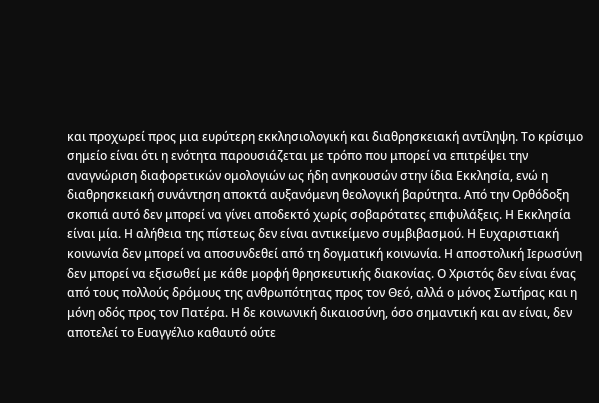και προχωρεί προς μια ευρύτερη εκκλησιολογική και διαθρησκειακή αντίληψη. Το κρίσιμο σημείο είναι ότι η ενότητα παρουσιάζεται με τρόπο που μπορεί να επιτρέψει την αναγνώριση διαφορετικών ομολογιών ως ήδη ανηκουσών στην ίδια Εκκλησία, ενώ η διαθρησκειακή συνάντηση αποκτά αυξανόμενη θεολογική βαρύτητα. Από την Ορθόδοξη σκοπιά αυτό δεν μπορεί να γίνει αποδεκτό χωρίς σοβαρότατες επιφυλάξεις. Η Εκκλησία είναι μία. Η αλήθεια της πίστεως δεν είναι αντικείμενο συμβιβασμού. Η Ευχαριστιακή κοινωνία δεν μπορεί να αποσυνδεθεί από τη δογματική κοινωνία. Η αποστολική Ιερωσύνη δεν μπορεί να εξισωθεί με κάθε μορφή θρησκευτικής διακονίας. Ο Χριστός δεν είναι ένας από τους πολλούς δρόμους της ανθρωπότητας προς τον Θεό, αλλά ο μόνος Σωτήρας και η μόνη οδός προς τον Πατέρα. Η δε κοινωνική δικαιοσύνη, όσο σημαντική και αν είναι, δεν αποτελεί το Ευαγγέλιο καθαυτό ούτε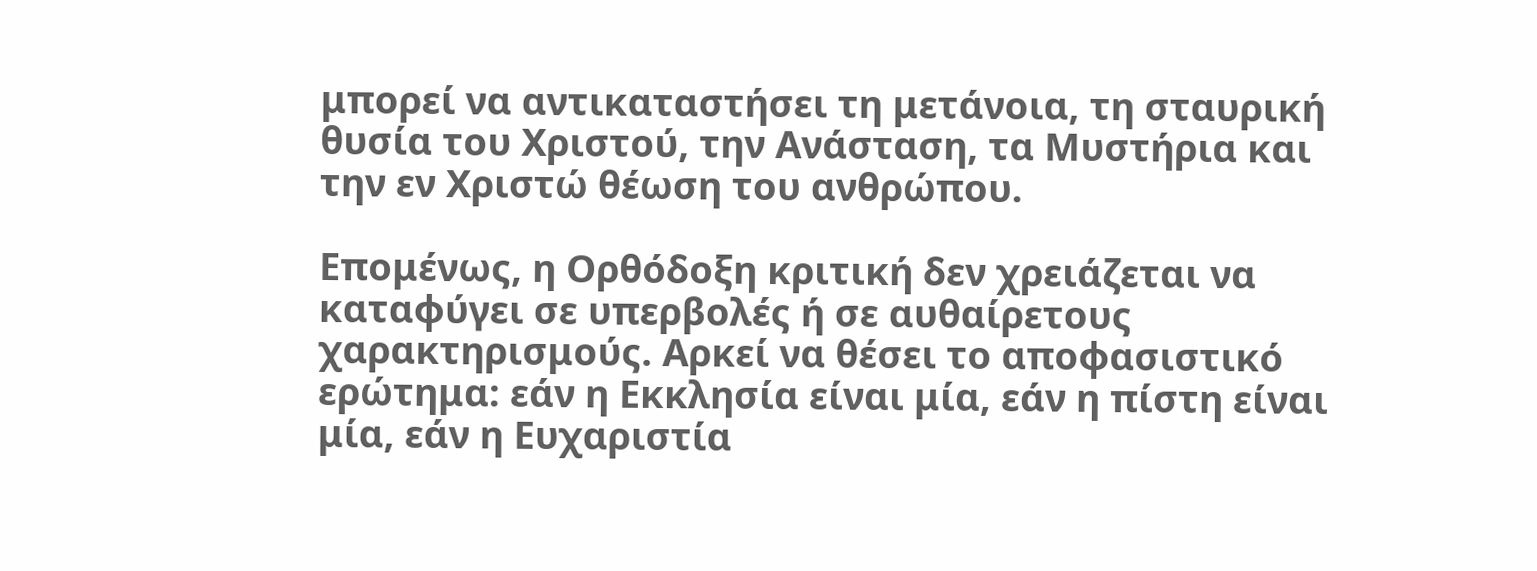μπορεί να αντικαταστήσει τη μετάνοια, τη σταυρική θυσία του Χριστού, την Ανάσταση, τα Μυστήρια και την εν Χριστώ θέωση του ανθρώπου.

Επομένως, η Ορθόδοξη κριτική δεν χρειάζεται να καταφύγει σε υπερβολές ή σε αυθαίρετους χαρακτηρισμούς. Αρκεί να θέσει το αποφασιστικό ερώτημα: εάν η Εκκλησία είναι μία, εάν η πίστη είναι μία, εάν η Ευχαριστία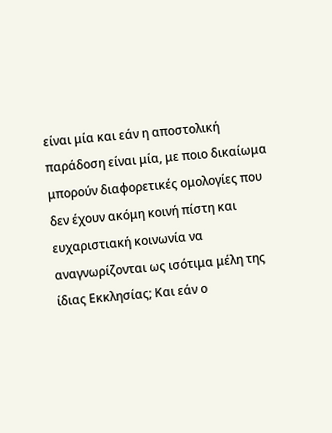είναι μία και εάν η αποστολική παράδοση είναι μία, με ποιο δικαίωμα μπορούν διαφορετικές ομολογίες που δεν έχουν ακόμη κοινή πίστη και ευχαριστιακή κοινωνία να αναγνωρίζονται ως ισότιμα μέλη της ίδιας Εκκλησίας; Και εάν ο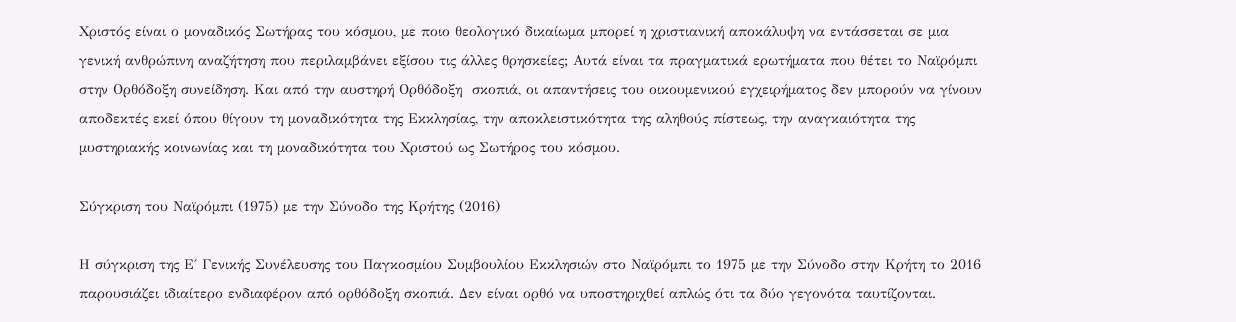Χριστός είναι ο μοναδικός Σωτήρας του κόσμου, με ποιο θεολογικό δικαίωμα μπορεί η χριστιανική αποκάλυψη να εντάσσεται σε μια γενική ανθρώπινη αναζήτηση που περιλαμβάνει εξίσου τις άλλες θρησκείες; Αυτά είναι τα πραγματικά ερωτήματα που θέτει το Ναϊρόμπι στην Ορθόδοξη συνείδηση. Και από την αυστηρή Ορθόδοξη  σκοπιά, οι απαντήσεις του οικουμενικού εγχειρήματος δεν μπορούν να γίνουν αποδεκτές εκεί όπου θίγουν τη μοναδικότητα της Εκκλησίας, την αποκλειστικότητα της αληθούς πίστεως, την αναγκαιότητα της μυστηριακής κοινωνίας και τη μοναδικότητα του Χριστού ως Σωτήρος του κόσμου.

Σύγκριση του Ναϊρόμπι (1975) με την Σύνοδο της Κρήτης (2016)

Η σύγκριση της Ε΄ Γενικής Συνέλευσης του Παγκοσμίου Συμβουλίου Εκκλησιών στο Ναϊρόμπι το 1975 με την Σύνοδο στην Κρήτη το 2016 παρουσιάζει ιδιαίτερο ενδιαφέρον από ορθόδοξη σκοπιά. Δεν είναι ορθό να υποστηριχθεί απλώς ότι τα δύο γεγονότα ταυτίζονται.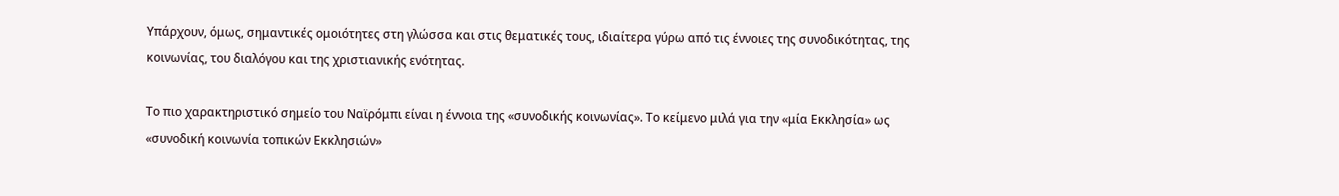Υπάρχουν, όμως, σημαντικές ομοιότητες στη γλώσσα και στις θεματικές τους, ιδιαίτερα γύρω από τις έννοιες της συνοδικότητας, της κοινωνίας, του διαλόγου και της χριστιανικής ενότητας.

Το πιο χαρακτηριστικό σημείο του Ναϊρόμπι είναι η έννοια της «συνοδικής κοινωνίας». Το κείμενο μιλά για την «μία Εκκλησία» ως «συνοδική κοινωνία τοπικών Εκκλησιών»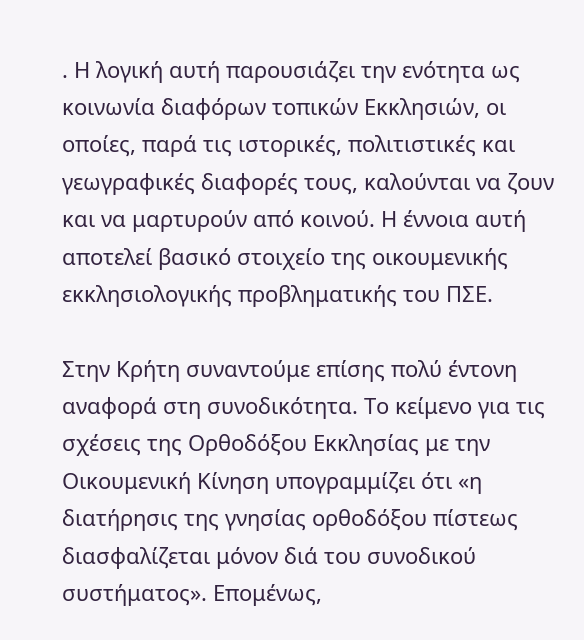. Η λογική αυτή παρουσιάζει την ενότητα ως κοινωνία διαφόρων τοπικών Εκκλησιών, οι οποίες, παρά τις ιστορικές, πολιτιστικές και γεωγραφικές διαφορές τους, καλούνται να ζουν και να μαρτυρούν από κοινού. Η έννοια αυτή αποτελεί βασικό στοιχείο της οικουμενικής εκκλησιολογικής προβληματικής του ΠΣΕ.

Στην Κρήτη συναντούμε επίσης πολύ έντονη αναφορά στη συνοδικότητα. Το κείμενο για τις σχέσεις της Ορθοδόξου Εκκλησίας με την Οικουμενική Κίνηση υπογραμμίζει ότι «η διατήρησις της γνησίας ορθοδόξου πίστεως διασφαλίζεται μόνον διά του συνοδικού συστήματος». Επομένως,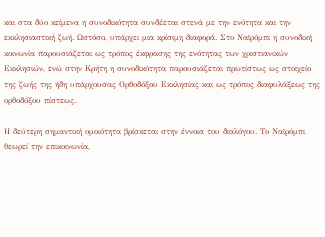και στα δύο κείμενα η συνοδικότητα συνδέεται στενά με την ενότητα και την εκκλησιαστική ζωή. Ωστόσο, υπάρχει μια κρίσιμη διαφορά. Στο Ναϊρόμπι η συνοδική κοινωνία παρουσιάζεται ως τρόπος έκφρασης της ενότητας των χριστιανικών Εκκλησιών, ενώ στην Κρήτη η συνοδικότητα παρουσιάζεται πρωτίστως ως στοιχείο της ζωής της ήδη υπάρχουσας Ορθοδόξου Εκκλησίας και ως τρόπος διαφυλάξεως της ορθοδόξου πίστεως.

Η δεύτερη σημαντική ομοιότητα βρίσκεται στην έννοια του διαλόγου. Το Ναϊρόμπι θεωρεί την επικοινωνία,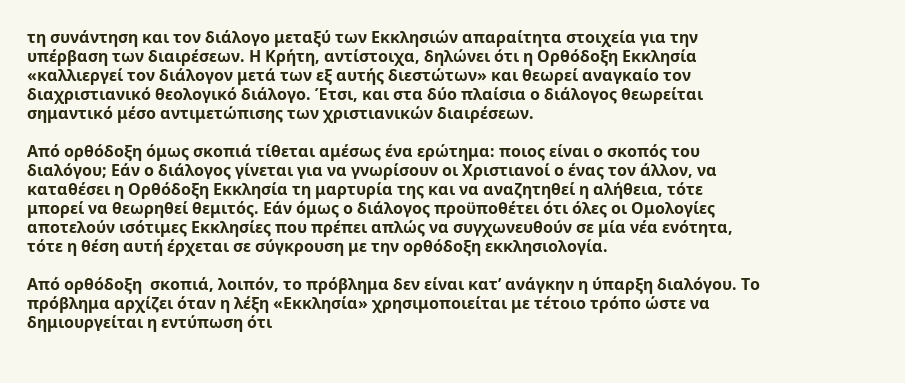τη συνάντηση και τον διάλογο μεταξύ των Εκκλησιών απαραίτητα στοιχεία για την υπέρβαση των διαιρέσεων. Η Κρήτη, αντίστοιχα, δηλώνει ότι η Ορθόδοξη Εκκλησία «καλλιεργεί τον διάλογον μετά των εξ αυτής διεστώτων» και θεωρεί αναγκαίο τον διαχριστιανικό θεολογικό διάλογο. Έτσι, και στα δύο πλαίσια ο διάλογος θεωρείται σημαντικό μέσο αντιμετώπισης των χριστιανικών διαιρέσεων.

Από ορθόδοξη όμως σκοπιά τίθεται αμέσως ένα ερώτημα: ποιος είναι ο σκοπός του διαλόγου; Εάν ο διάλογος γίνεται για να γνωρίσουν οι Χριστιανοί ο ένας τον άλλον, να καταθέσει η Ορθόδοξη Εκκλησία τη μαρτυρία της και να αναζητηθεί η αλήθεια, τότε μπορεί να θεωρηθεί θεμιτός. Εάν όμως ο διάλογος προϋποθέτει ότι όλες οι Ομολογίες αποτελούν ισότιμες Εκκλησίες που πρέπει απλώς να συγχωνευθούν σε μία νέα ενότητα, τότε η θέση αυτή έρχεται σε σύγκρουση με την ορθόδοξη εκκλησιολογία.

Από ορθόδοξη  σκοπιά, λοιπόν, το πρόβλημα δεν είναι κατ’ ανάγκην η ύπαρξη διαλόγου. Το πρόβλημα αρχίζει όταν η λέξη «Εκκλησία» χρησιμοποιείται με τέτοιο τρόπο ώστε να δημιουργείται η εντύπωση ότι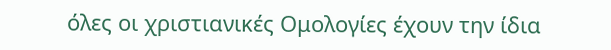όλες οι χριστιανικές Ομολογίες έχουν την ίδια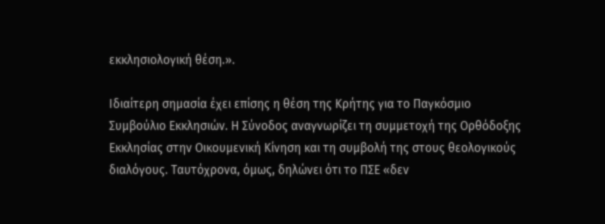εκκλησιολογική θέση.».

Ιδιαίτερη σημασία έχει επίσης η θέση της Κρήτης για το Παγκόσμιο Συμβούλιο Εκκλησιών. Η Σύνοδος αναγνωρίζει τη συμμετοχή της Ορθόδοξης Εκκλησίας στην Οικουμενική Κίνηση και τη συμβολή της στους θεολογικούς διαλόγους. Ταυτόχρονα, όμως, δηλώνει ότι το ΠΣΕ «δεν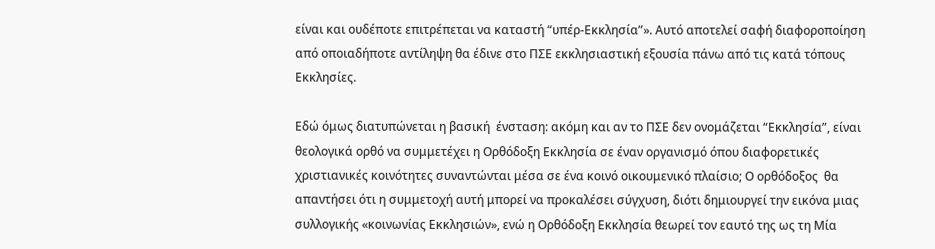είναι και ουδέποτε επιτρέπεται να καταστή “υπέρ-Εκκλησία”». Αυτό αποτελεί σαφή διαφοροποίηση από οποιαδήποτε αντίληψη θα έδινε στο ΠΣΕ εκκλησιαστική εξουσία πάνω από τις κατά τόπους Εκκλησίες.

Εδώ όμως διατυπώνεται η βασική  ένσταση: ακόμη και αν το ΠΣΕ δεν ονομάζεται “Εκκλησία”, είναι θεολογικά ορθό να συμμετέχει η Ορθόδοξη Εκκλησία σε έναν οργανισμό όπου διαφορετικές χριστιανικές κοινότητες συναντώνται μέσα σε ένα κοινό οικουμενικό πλαίσιο; Ο ορθόδοξος  θα απαντήσει ότι η συμμετοχή αυτή μπορεί να προκαλέσει σύγχυση, διότι δημιουργεί την εικόνα μιας συλλογικής «κοινωνίας Εκκλησιών», ενώ η Ορθόδοξη Εκκλησία θεωρεί τον εαυτό της ως τη Μία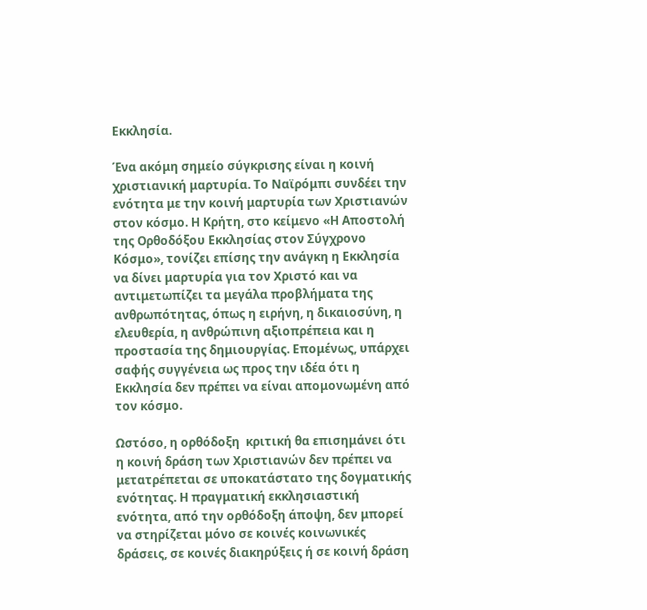Εκκλησία.

Ένα ακόμη σημείο σύγκρισης είναι η κοινή χριστιανική μαρτυρία. Το Ναϊρόμπι συνδέει την ενότητα με την κοινή μαρτυρία των Χριστιανών στον κόσμο. Η Κρήτη, στο κείμενο «Η Αποστολή της Ορθοδόξου Εκκλησίας στον Σύγχρονο Κόσμο», τονίζει επίσης την ανάγκη η Εκκλησία να δίνει μαρτυρία για τον Χριστό και να αντιμετωπίζει τα μεγάλα προβλήματα της ανθρωπότητας, όπως η ειρήνη, η δικαιοσύνη, η ελευθερία, η ανθρώπινη αξιοπρέπεια και η προστασία της δημιουργίας. Επομένως, υπάρχει σαφής συγγένεια ως προς την ιδέα ότι η Εκκλησία δεν πρέπει να είναι απομονωμένη από τον κόσμο.

Ωστόσο, η ορθόδοξη  κριτική θα επισημάνει ότι η κοινή δράση των Χριστιανών δεν πρέπει να μετατρέπεται σε υποκατάστατο της δογματικής ενότητας. Η πραγματική εκκλησιαστική ενότητα, από την ορθόδοξη άποψη, δεν μπορεί να στηρίζεται μόνο σε κοινές κοινωνικές δράσεις, σε κοινές διακηρύξεις ή σε κοινή δράση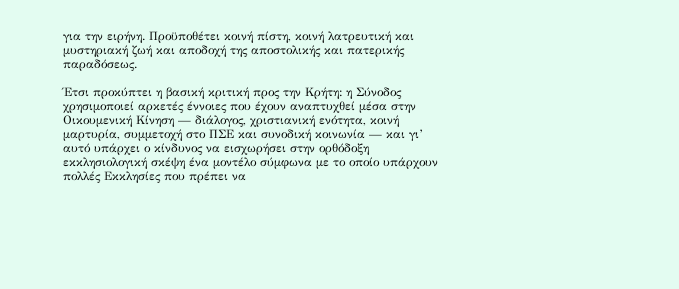για την ειρήνη. Προϋποθέτει κοινή πίστη, κοινή λατρευτική και μυστηριακή ζωή και αποδοχή της αποστολικής και πατερικής παραδόσεως.

Έτσι προκύπτει η βασική κριτική προς την Κρήτη: η Σύνοδος χρησιμοποιεί αρκετές έννοιες που έχουν αναπτυχθεί μέσα στην Οικουμενική Κίνηση — διάλογος, χριστιανική ενότητα, κοινή μαρτυρία, συμμετοχή στο ΠΣΕ και συνοδική κοινωνία — και γι’ αυτό υπάρχει ο κίνδυνος να εισχωρήσει στην ορθόδοξη εκκλησιολογική σκέψη ένα μοντέλο σύμφωνα με το οποίο υπάρχουν πολλές Εκκλησίες που πρέπει να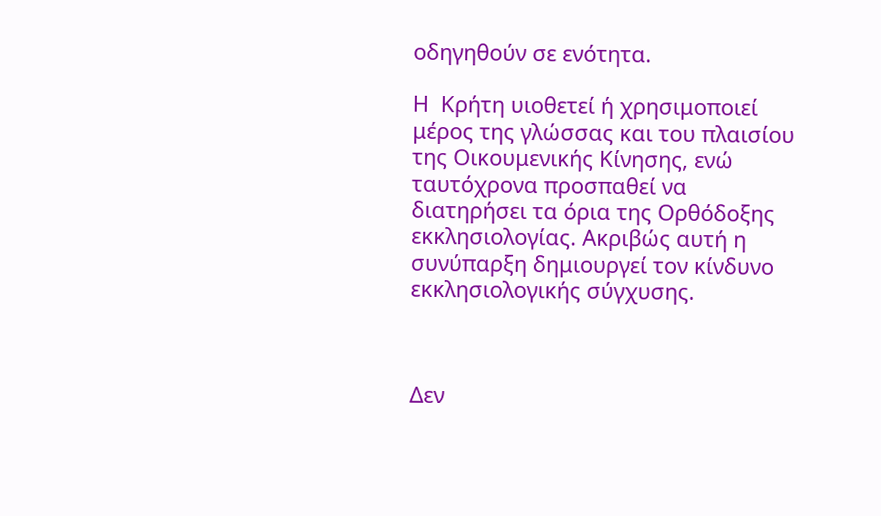οδηγηθούν σε ενότητα.

Η  Κρήτη υιοθετεί ή χρησιμοποιεί μέρος της γλώσσας και του πλαισίου της Οικουμενικής Κίνησης, ενώ ταυτόχρονα προσπαθεί να διατηρήσει τα όρια της Ορθόδοξης εκκλησιολογίας. Ακριβώς αυτή η συνύπαρξη δημιουργεί τον κίνδυνο εκκλησιολογικής σύγχυσης.



Δεν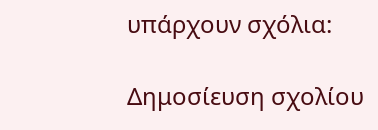υπάρχουν σχόλια:

Δημοσίευση σχολίου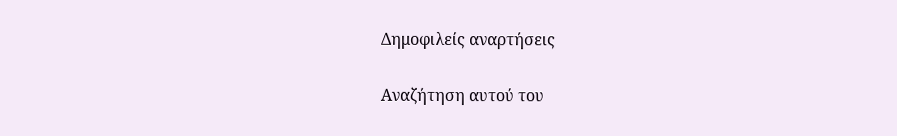Δημοφιλείς αναρτήσεις

Αναζήτηση αυτού του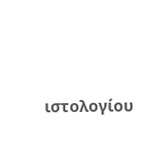ιστολογίου